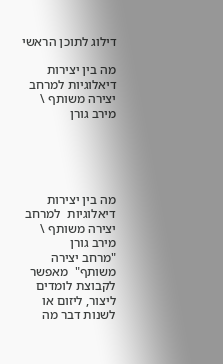דילוג לתוכן הראשי

מה בין יצירות דיאלוגיות למרחב יצירה משותף \ מירב גורן





מה בין יצירות דיאלוגיות  למרחב יצירה משותף \ מירב גורן
"מרחב יצירה משותף"  מאפשר לקבוצת לומדים ליצור, ליזום או לשנות דבר מה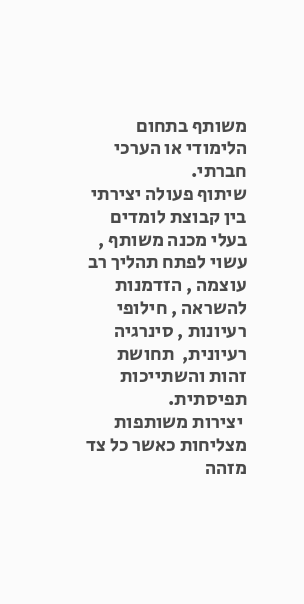משותף בתחום הלימודי או הערכי חברתי.
שיתוף פעולה יצירתי בין קבוצת לומדים בעלי מכנה משותף , עשוי לפתח תהליך רב עוצמה , הזדמנות להשראה , חילופי רעיונות , סינרגיה רעיונית,  תחושת זהות והשתייכות תפיסתית.
 יצירות משותפות  מצליחות כאשר כל צד מזהה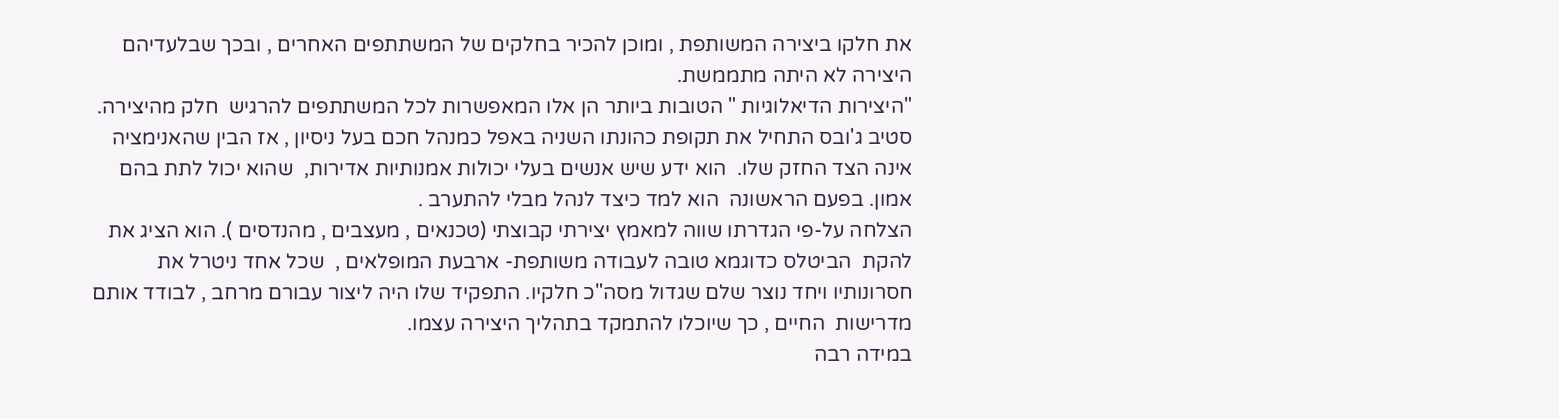את חלקו ביצירה המשותפת , ומוכן להכיר בחלקים של המשתתפים האחרים , ובכך שבלעדיהם היצירה לא היתה מתממשת.
"היצירות הדיאלוגיות " הטובות ביותר הן אלו המאפשרות לכל המשתתפים להרגיש  חלק מהיצירה.
סטיב ג'ובס התחיל את תקופת כהונתו השניה באפל כמנהל חכם בעל ניסיון , אז הבין שהאנימציה אינה הצד החזק שלו.  הוא ידע שיש אנשים בעלי יכולות אמנותיות אדירות,  שהוא יכול לתת בהם אמון. בפעם הראשונה  הוא למד כיצד לנהל מבלי להתערב .
הצלחה על-פי הגדרתו שווה למאמץ יצירתי קבוצתי (טכנאים , מעצבים , מהנדסים ). הוא הציג את להקת  הביטלס כדוגמא טובה לעבודה משותפת- ארבעת המופלאים ,  שכל אחד ניטרל את חסרונותיו ויחד נוצר שלם שגדול מסה"כ חלקיו. התפקיד שלו היה ליצור עבורם מרחב , לבודד אותם מדרישות  החיים , כך שיוכלו להתמקד בתהליך היצירה עצמו.
במידה רבה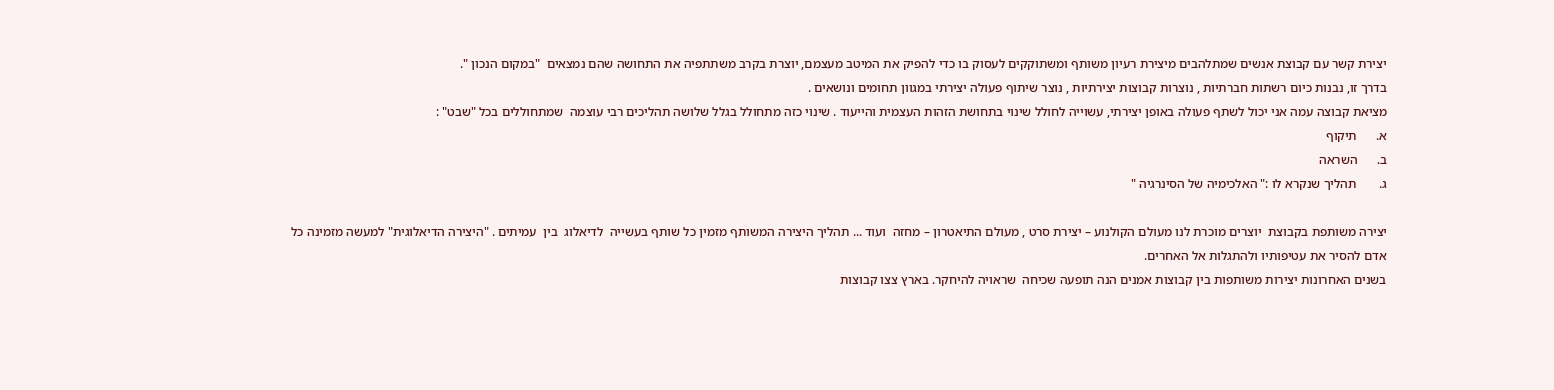יצירת קשר עם קבוצת אנשים שמתלהבים מיצירת רעיון משותף ומשתוקקים לעסוק בו כדי להפיק את המיטב מעצמם, יוצרת בקרב משתתפיה את התחושה שהם נמצאים  "במקום הנכון ".
בדרך זו, נבנות כיום רשתות חברתיות , נוצרות קבוצות יצירתיות , נוצר שיתוף פעולה יצירתי במגוון תחומים ונושאים .
מציאת קבוצה עמה אני יכול לשתף פעולה באופן יצירתי, עשוייה לחולל שינוי בתחושת הזהות העצמית והייעוד . שינוי כזה מתחולל בגלל שלושה תהליכים רבי עוצמה  שמתחוללים בכל "שבט" :
א.      תיקוף
ב.      השראה
ג.       תהליך שנקרא לו :" האלכימיה של הסינרגיה "

יצירה משותפת בקבוצת  יוצרים מוכרת לנו מעולם הקולנוע – יצירת סרט , מעולם התיאטרון – מחזה  ועוד ... תהליך היצירה המשותף מזמין כל שותף בעשייה  לדיאלוג  בין  עמיתים . "היצירה הדיאלוגית" למעשה מזמינה כל אדם להסיר את עטיפותיו ולהתגלות אל האחרים.
בשנים האחרונות יצירות משותפות בין קבוצות אמנים הנה תופעה שכיחה  שראויה להיחקר. בארץ צצו קבוצות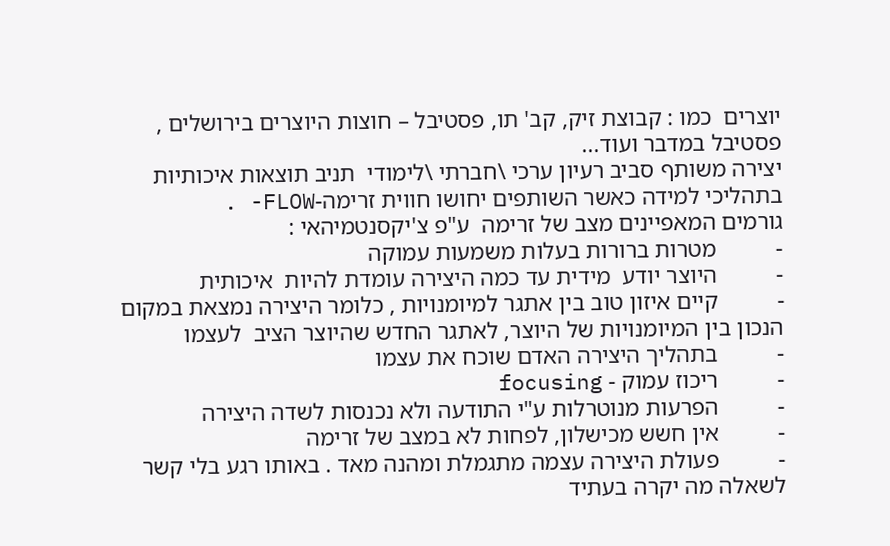יוצרים  כמו : קבוצת זיק, קב' תו, פסטיבל – חוצות היוצרים בירושלים , פסטיבל במדבר ועוד...
יצירה משותף סביב רעיון ערכי \חברתי \לימודי  תניב תוצאות איכותיות בתהליכי למידה כאשר השותפים יחושו חווית זרימה-FLOW- .
גורמים המאפיינים מצב של זרימה  ע"פ צ'יקסנטמיהאי :
-          מטרות ברורות בעלות משמעות עמוקה
-          היוצר יודע  מידית עד כמה היצירה עומדת להיות  איכותית
-          קיים איזון טוב בין אתגר למיומנויות , כלומר היצירה נמצאת במקום הנכון בין המיומנויות של היוצר, לאתגר החדש שהיוצר הציב  לעצמו
-          בתהליך היצירה האדם שוכח את עצמו
-          ריכוז עמוק - focusing
-          הפרעות מנוטרלות ע"י התודעה ולא נכנסות לשדה היצירה
-          אין חשש מכישלון, לפחות לא במצב של זרימה
-          פעולת היצירה עצמה מתגמלת ומהנה מאד . באותו רגע בלי קשר לשאלה מה יקרה בעתיד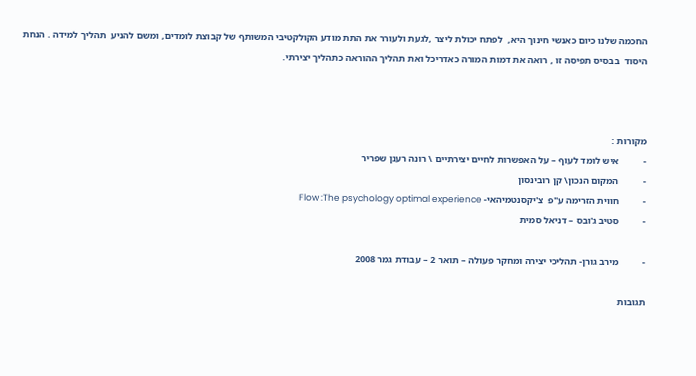החכמה שלנו כיום כאנשי חינוך היא,  לפתח יכולת ליצר ,לגעת ולעורר את התת מודע הקולקטיבי המשותף של קבוצת לומדים, ומשם להניע  תהליך למידה . הנחת היסוד  בבסיס תפיסה זו , רואה את דמות המורה כאדריכל ואת תהליך ההוראה כתהליך יצירתי.



מקורות :
-          איש לומד לעוף – על האפשרות לחיים יצירתיים \ רונה רענן שפריר
-          המקום הנכון\ קן רובינסון
-          חווית הזרימה ע"פ  צ'יקסנטמיהאי- Flow :The psychology optimal experience
-          סטיב ג'ובס – דניאל סמית

-          מירב גורן- תהליכי יצירה ומחקר פעולה – תואר 2 – עבודת גמר 2008

תגובות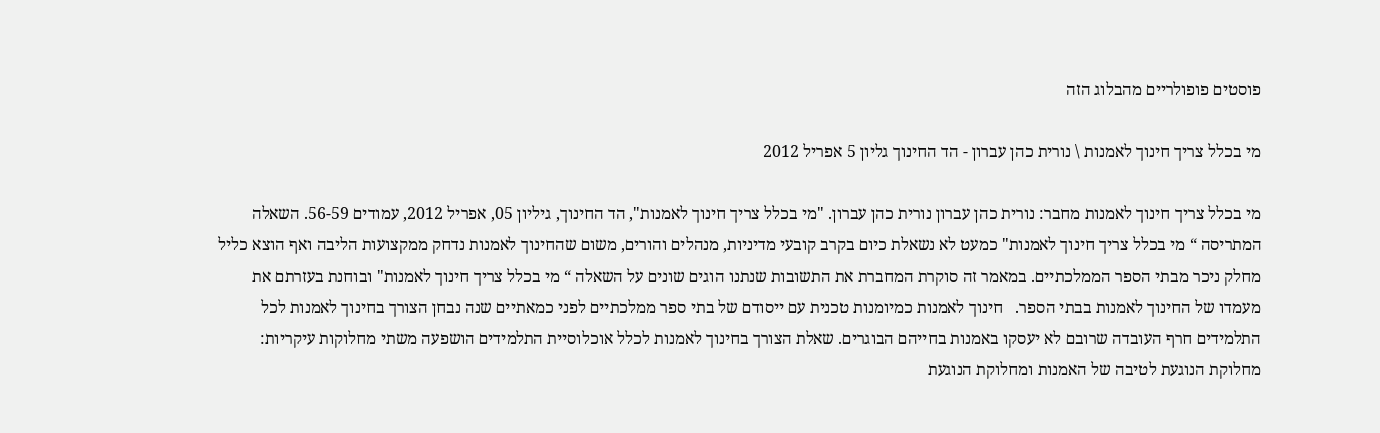פוסטים פופולריים מהבלוג הזה

מי בכלל צריך חינוך לאמנות \ נורית כהן עברון - הד החינוך גליון 5 אפריל 2012

מי בכלל צריך חינוך לאמנות מחבר: נורית כהן עברון נורית כהן עברון. "מי בכלל צריך חינוך לאמנות", הד החינוך, גיליון 05, אפריל 2012, עמודים 56-59. השאלה המתריסה “ מי בכלל צריך חינוך לאמנות" כמעט לא נשאלת כיום בקרב קובעי מדיניות, מנהלים והורים, משום שהחינוך לאמנות נדחק ממקצועות הליבה ואף הוצא כליל מחלק ניכר מבתי הספר הממלכתיים. במאמר זה סוקרת המחברת את התשובות שנתנו הוגים שונים על השאלה “ מי בכלל צריך חינוך לאמנות" ובוחנת בעזרתם את מעמדו של החינוך לאמנות בבתי הספר.   חינוך לאמנות כמיומנות טכנית עם ייסודם של בתי ספר ממלכתיים לפני כמאתיים שנה נבחן הצורך בחינוך לאמנות לכל התלמידים חרף העובדה שרובם לא יעסקו באמנות בחייהם הבוגרים. שאלת הצורך בחינוך לאמנות לכלל אוכלוסיית התלמידים הושפעה משתי מחלוקות עיקריות: מחלוקת הנוגעת לטיבה של האמנות ומחלוקת הנוגעת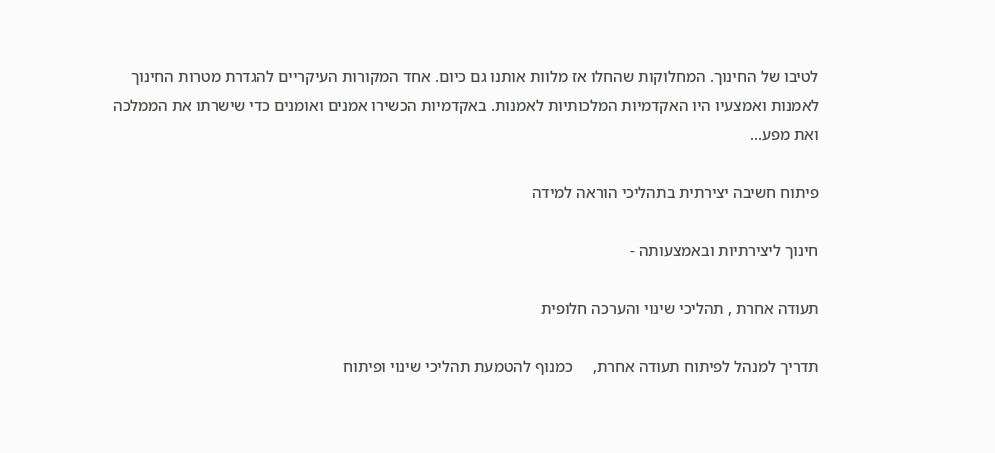לטיבו של החינוך. המחלוקות שהחלו אז מלוות אותנו גם כיום. אחד המקורות העיקריים להגדרת מטרות החינוך לאמנות ואמצעיו היו האקדמיות המלכותיות לאמנות. באקדמיות הכשירו אמנים ואומנים כדי שישרתו את הממלכה ואת מפע...

פיתוח חשיבה יצירתית בתהליכי הוראה למידה

חינוך ליצירתיות ובאמצעותה -

תעודה אחרת , תהליכי שינוי והערכה חלופית

תדריך למנהל לפיתוח תעודה אחרת,     כמנוף להטמעת תהליכי שינוי ופיתוח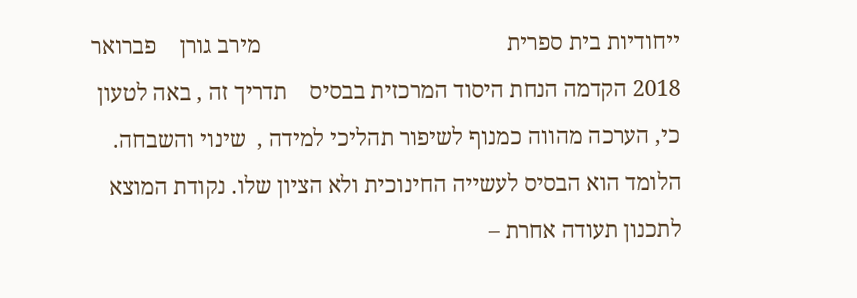ייחודיות בית ספרית                                           מירב גורן    פברואר 2018 הקדמה הנחת היסוד המרכזית בבסיס    תדריך זה , באה לטעון כי, הערכה מהווה כמנוף לשיפור תהליכי למידה ,  שינוי והשבחה.    הלומד הוא הבסיס לעשייה החינוכית ולא הציון שלו. נקודת המוצא לתכנון תעודה אחרת –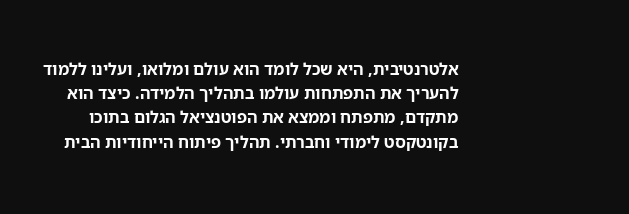אלטרנטיבית, היא שכל לומד הוא עולם ומלואו, ועלינו ללמוד להעריך את התפתחות עולמו בתהליך הלמידה. כיצד הוא מתקדם, מתפתח וממצא את הפוטנציאל הגלום בתוכו בקונטקסט לימודי וחברתי. תהליך פיתוח הייחודיות הבית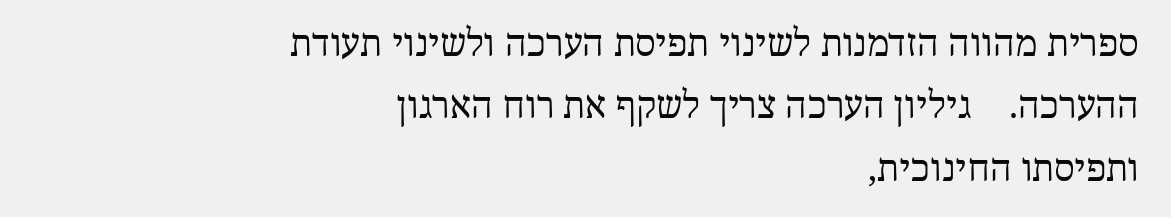ספרית מהווה הזדמנות לשינוי תפיסת הערכה ולשינוי תעודת ההערכה.    גיליון הערכה צריך לשקף את רוח הארגון ותפיסתו החינוכית,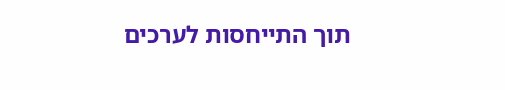תוך התייחסות לערכים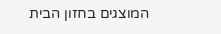המוצגים בחזון הבית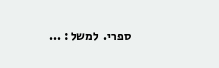ספרי.  למשל : ...